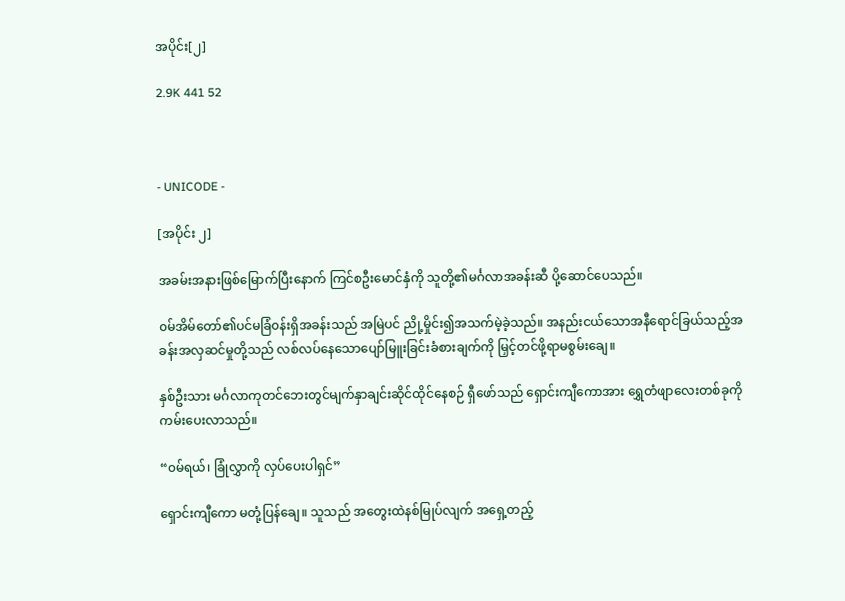အပိုင်း[၂]

2.9K 441 52



- UNICODE -

[အပိုင်း ၂]

အခမ်းအနားဖြစ်မြောက်ပြီးနောက် ကြင်စဦးမောင်နှံကို သူတို့၏မင်္ဂလာအခန်းဆီ ပို့ဆောင်ပေသည်။

၀မ်အိမ်တော်၏ပင်မခြံ၀န်းရှိအခန်းသည် အမြဲပင် ညို့မှိုင်း၍အသက်မဲ့ခဲ့သည်။ အနည်းငယ်သောအနီရောင်ခြယ်သည့်အခန်းအလှဆင်မှုတို့သည် လစ်လပ်နေသောပျော်မြူးခြင်းခံစားချက်ကို မြှင့်တင်ဖို့ရာမစွမ်းချေ။

နှစ်ဦးသား မင်္ဂလာကုတင်ဘေးတွင်မျက်နှာချင်းဆိုင်ထိုင်နေစဉ် ရှီဖော်သည် ရှောင်းကျီကောအား ရွှေတံဖျာလေးတစ်ခုကိုကမ်းပေးလာသည်။

“၀မ်ရယ်၊ ခြုံလွှာကို လှပ်ပေးပါရှင်”

ရှောင်းကျီကော မတုံ့ပြန်ချေ။ သူသည် အတွေးထဲနစ်‌မြုပ်လျက် အရှေ့တည့်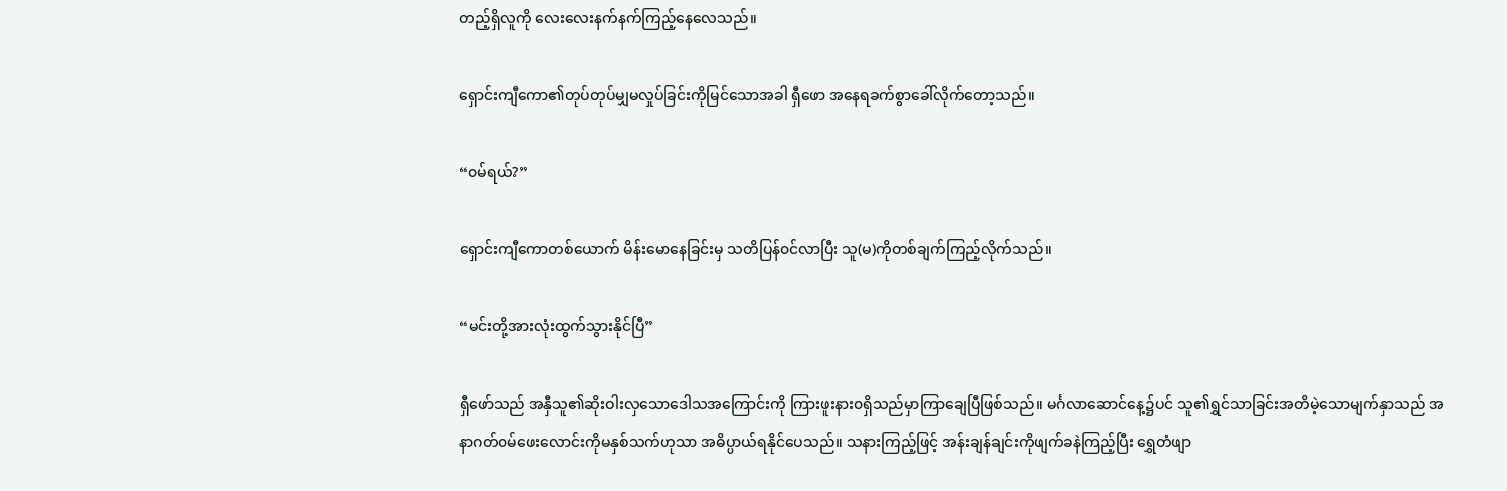တည့်ရှိလူကို လေးလေးနက်နက်ကြည့်နေလေသည်။

ရှောင်းကျီကော၏တုပ်တုပ်မျှမလှုပ်ခြင်းကိုမြင်သောအခါ ရှီဖော အနေရခက်စွာခေါ်လိုက်တော့သည်။

“၀မ်ရယ်?”

ရှောင်းကျီကောတစ်ယောက် မိန်းမောနေခြင်းမှ သတိပြန်၀င်လာပြီး သူ(မ)ကိုတစ်ချက်ကြည့်လိုက်သည်။

“မင်းတို့အားလုံးထွက်သွားနိုင်ပြီ”

ရှီဖော်သည် အနှီသူ၏ဆိုးဝါးလှသောဒေါသအကြောင်းကို ကြားဖူးနား၀ရှိသည်မှာကြာချေပြီဖြစ်သည်။ မင်္ဂလာဆောင်နေ့၌ပင် သူ၏ရွှင်သာခြင်းအတိမဲ့သောမျက်နှာသည် အနာဂတ်၀မ်ဖေးလောင်းကိုမနှစ်သက်ဟုသာ အဓိပ္ပာယ်ရနိုင်ပေသည်။ သနားကြည့်ဖြင့် အန်းချန်ချင်းကိုဖျက်ခနဲကြည့်ပြီး ရွှေတံဖျာ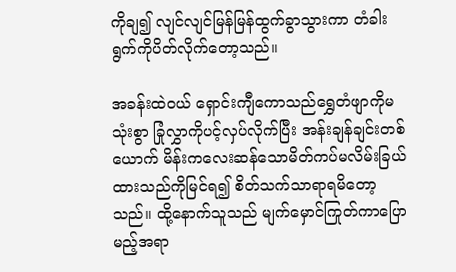ကိုချ၍ လျင်လျင်မြန်မြန်ထွက်ခွာသွားကာ တံခါးရွက်ကိုပိတ်လိုက်တော့သည်။

အခန်းထဲ၀ယ် ရှောင်းကျီကောသည်ရွှေတံဖျာကိုမသုံးစွာ ခြုံလွှာကိုပင့်လှပ်လိုက်ပြီး အန်းချန်ချင်းတစ်ယောက် မိန်းကလေးဆန်သောမိတ်ကပ်မလိမ်းခြယ်ထားသည်ကိုမြင်ရ၍ စိတ်သက်သာရာရမိတော့သည်။ ထို့နောက်သူသည် မျက်မှောင်ကြုတ်ကာပြောမည့်အရာ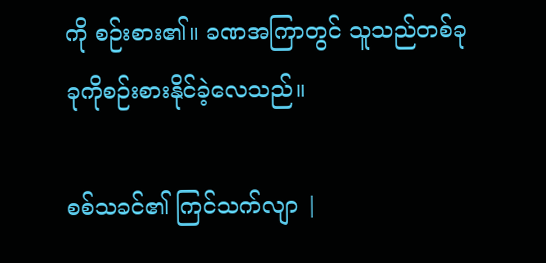ကို စဉ်းစား‌၏။ ခဏအကြာတွင် သူသည်တစ်ခုခုကိုစဉ်းစားနိုင်ခဲ့လေသည်။

စစ်သခင်၏ ကြင်သက်လျာ |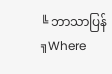╚ ဘာသာပြန် ╗Where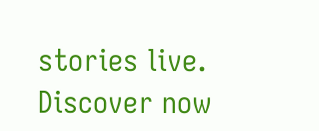stories live. Discover now